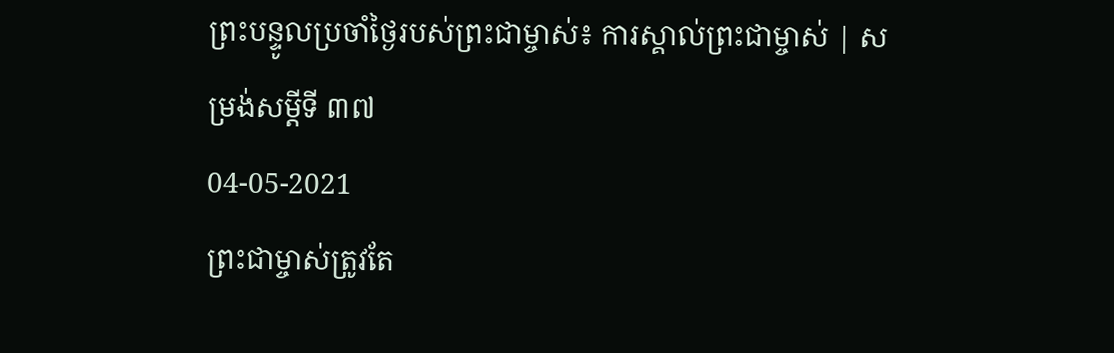ព្រះបន្ទូលប្រចាំថ្ងៃរបស់ព្រះជាម្ចាស់៖ ការស្គាល់ព្រះជាម្ចាស់ | សម្រង់សម្ដីទី ៣៧
04-05-2021
ព្រះជាម្ចាស់ត្រូវតែ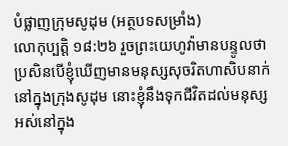បំផ្លាញក្រុមសូដុម (អត្ថបទសម្រាំង)
លោកុប្បត្តិ ១៨:២៦ រួចព្រះយេហូវ៉ាមានបន្ទូលថា ប្រសិនបើខ្ញុំឃើញមានមនុស្សសុចរិតហាសិបនាក់នៅក្នុងក្រុងសូដុម នោះខ្ញុំនឹងទុកជីវិតដល់មនុស្សអស់នៅក្នុង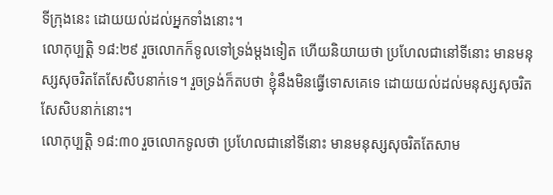ទីក្រុងនេះ ដោយយល់ដល់អ្នកទាំងនោះ។
លោកុប្បត្តិ ១៨:២៩ រួចលោកក៏ទូលទៅទ្រង់ម្ដងទៀត ហើយនិយាយថា ប្រហែលជានៅទីនោះ មានមនុស្សសុចរិតតែសែសិបនាក់ទេ។ រួចទ្រង់ក៏តបថា ខ្ញុំនឹងមិនធ្វើទោសគេទេ ដោយយល់ដល់មនុស្សសុចរិតសែសិបនាក់នោះ។
លោកុប្បត្តិ ១៨:៣០ រួចលោកទូលថា ប្រហែលជានៅទីនោះ មានមនុស្សសុចរិតតែសាម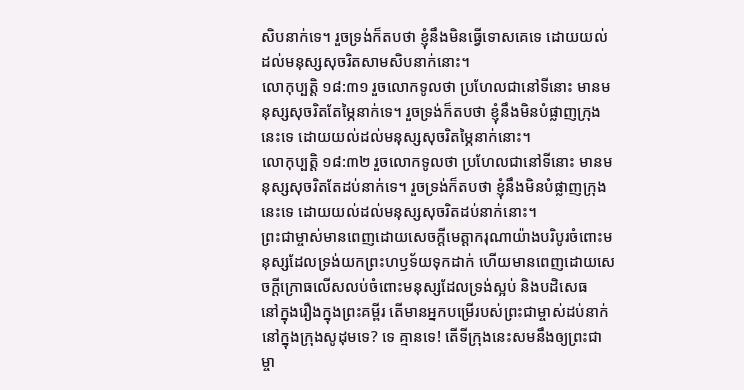សិបនាក់ទេ។ រួចទ្រង់ក៏តបថា ខ្ញុំនឹងមិនធ្វើទោសគេទេ ដោយយល់ដល់មនុស្សសុចរិតសាមសិបនាក់នោះ។
លោកុប្បត្តិ ១៨:៣១ រួចលោកទូលថា ប្រហែលជានៅទីនោះ មានមនុស្សសុចរិតតែម្ភៃនាក់ទេ។ រួចទ្រង់ក៏តបថា ខ្ញុំនឹងមិនបំផ្លាញក្រុងនេះទេ ដោយយល់ដល់មនុស្សសុចរិតម្ភៃនាក់នោះ។
លោកុប្បត្តិ ១៨:៣២ រួចលោកទូលថា ប្រហែលជានៅទីនោះ មានមនុស្សសុចរិតតែដប់នាក់ទេ។ រួចទ្រង់ក៏តបថា ខ្ញុំនឹងមិនបំផ្លាញក្រុងនេះទេ ដោយយល់ដល់មនុស្សសុចរិតដប់នាក់នោះ។
ព្រះជាម្ចាស់មានពេញដោយសេចក្ដីមេត្តាករុណាយ៉ាងបរិបូរចំពោះមនុស្សដែលទ្រង់យកព្រះហឫទ័យទុកដាក់ ហើយមានពេញដោយសេចក្ដីក្រោធលើសលប់ចំពោះមនុស្សដែលទ្រង់ស្អប់ និងបដិសេធ
នៅក្នុងរឿងក្នុងព្រះគម្ពីរ តើមានអ្នកបម្រើរបស់ព្រះជាម្ចាស់ដប់នាក់ នៅក្នុងក្រុងសូដុមទេ? ទេ គ្មានទេ! តើទីក្រុងនេះសមនឹងឲ្យព្រះជាម្ចា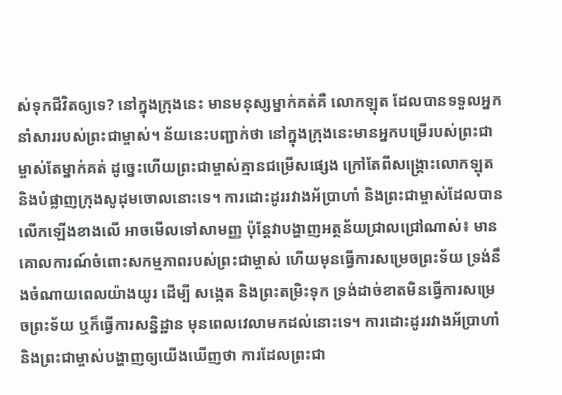ស់ទុកជីវិតឲ្យទេ? នៅក្នុងក្រុងនេះ មានមនុស្សម្នាក់គត់គឺ លោកឡុត ដែលបានទទួលអ្នកនាំសាររបស់ព្រះជាម្ចាស់។ ន័យនេះបញ្ជាក់ថា នៅក្នុងក្រុងនេះមានអ្នកបម្រើរបស់ព្រះជាម្ចាស់តែម្នាក់គត់ ដូច្នេះហើយព្រះជាម្ចាស់គ្មានជម្រើសផ្សេង ក្រៅតែពីសង្គ្រោះលោកឡុត និងបំផ្លាញក្រុងសូដុមចោលនោះទេ។ ការដោះដូររវាងអ័ប្រាហាំ និងព្រះជាម្ចាស់ដែលបានលើកឡើងខាងលើ អាចមើលទៅសាមញ្ញ ប៉ុន្តែវាបង្ហាញអត្ថន័យជ្រាលជ្រៅណាស់៖ មានគោលការណ៍ចំពោះសកម្មភាពរបស់ព្រះជាម្ចាស់ ហើយមុនធ្វើការសម្រេចព្រះទ័យ ទ្រង់នឹងចំណាយពេលយ៉ាងយូរ ដើម្បី សង្កេត និងព្រះតម្រិះទុក ទ្រង់ដាច់ខាតមិនធ្វើការសម្រេចព្រះទ័យ ឬក៏ធ្វើការសន្និដ្ឋាន មុនពេលវេលាមកដល់នោះទេ។ ការដោះដូររវាងអ័ប្រាហាំ និងព្រះជាម្ចាស់បង្ហាញឲ្យយើងឃើញថា ការដែលព្រះជា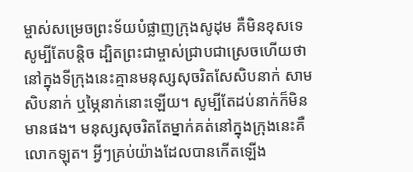ម្ចាស់សម្រេចព្រះទ័យបំផ្លាញក្រុងសូដុម គឺមិនខុសទេ សូម្បីតែបន្តិច ដ្បិតព្រះជាម្ចាស់ជ្រាបជាស្រេចហើយថា នៅក្នុងទីក្រុងនេះគ្មានមនុស្សសុចរិតសែសិបនាក់ សាមសិបនាក់ ឬម្ភៃនាក់នោះឡើយ។ សូម្បីតែដប់នាក់ក៏មិនមានផង។ មនុស្សសុចរិតតែម្នាក់គត់នៅក្នុងក្រុងនេះគឺ លោកឡុត។ អ្វីៗគ្រប់យ៉ាងដែលបានកើតឡើង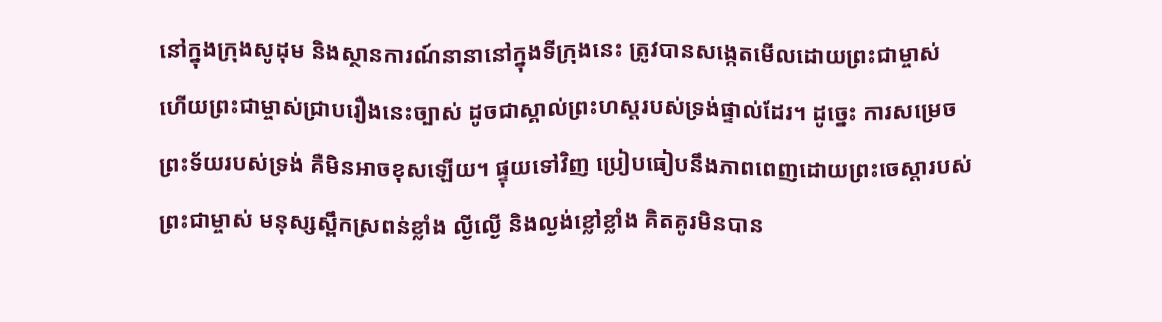នៅក្នុងក្រុងសូដុម និងស្ថានការណ៍នានានៅក្នុងទីក្រុងនេះ ត្រូវបានសង្កេតមើលដោយព្រះជាម្ចាស់ ហើយព្រះជាម្ចាស់ជ្រាបរឿងនេះច្បាស់ ដូចជាស្គាល់ព្រះហស្តរបស់ទ្រង់ផ្ទាល់ដែរ។ ដូច្នេះ ការសម្រេចព្រះទ័យរបស់ទ្រង់ គឺមិនអាចខុសឡើយ។ ផ្ទុយទៅវិញ ប្រៀបធៀបនឹងភាពពេញដោយព្រះចេស្ដារបស់ព្រះជាម្ចាស់ មនុស្សស្ពឹកស្រពន់ខ្លាំង ល្ងីល្ងើ និងល្ងង់ខ្លៅខ្លាំង គិតគូរមិនបាន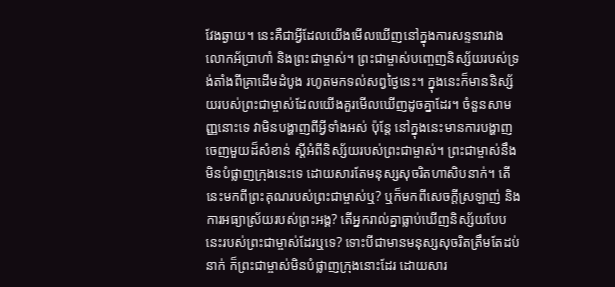វែងឆ្ងាយ។ នេះគឺជាអ្វីដែលយើងមើលឃើញនៅក្នុងការសន្ទនារវាងលោកអ័ប្រាហាំ និងព្រះជាម្ចាស់។ ព្រះជាម្ចាស់បញ្ចេញនិស្ស័យរបស់ទ្រង់តាំងពីគ្រាដើមដំបូង រហូតមកទល់សព្វថ្ងៃនេះ។ ក្នុងនេះក៏មាននិស្ស័យរបស់ព្រះជាម្ចាស់ដែលយើងគួរមើលឃើញដូចគ្នាដែរ។ ចំនួនសាមញ្ញនោះទេ វាមិនបង្ហាញពីអ្វីទាំងអស់ ប៉ុន្តែ នៅក្នុងនេះមានការបង្ហាញចេញមួយដ៏សំខាន់ ស្ដីអំពីនិស្ស័យរបស់ព្រះជាម្ចាស់។ ព្រះជាម្ចាស់នឹងមិនបំផ្លាញក្រុងនេះទេ ដោយសារតែមនុស្សសុចរិតហាសិបនាក់។ តើនេះមកពីព្រះគុណរបស់ព្រះជាម្ចាស់ឬ? ឬក៏មកពីសេចក្ដីស្រឡាញ់ និងការអធ្យាស្រ័យរបស់ព្រះអង្គ? តើអ្នករាល់គ្នាធ្លាប់ឃើញនិស្ស័យបែបនេះរបស់ព្រះជាម្ចាស់ដែរឬទេ? ទោះបីជាមានមនុស្សសុចរិតត្រឹមតែដប់នាក់ ក៏ព្រះជាម្ចាស់មិនបំផ្លាញក្រុងនោះដែរ ដោយសារ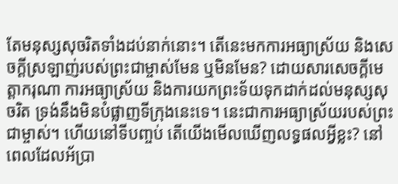តែមនុស្សសុចរិតទាំងដប់នាក់នោះ។ តើនេះមកការអធ្យាស្រ័យ និងសេចក្ដីស្រឡាញ់របស់ព្រះជាម្ចាស់មែន ឬមិនមែន? ដោយសារសេចក្ដីមេត្តាករុណា ការអធ្យាស្រ័យ និងការយកព្រះទ័យទុកដាក់ដល់មនុស្សសុចរិត ទ្រង់នឹងមិនបំផ្លាញទីក្រុងនេះទេ។ នេះជាការអធ្យាស្រ័យរបស់ព្រះជាម្ចាស់។ ហើយនៅទីបញ្ចប់ តើយើងមើលឃើញលទ្ធផលអ្វីខ្លះ? នៅពេលដែលអ័ប្រា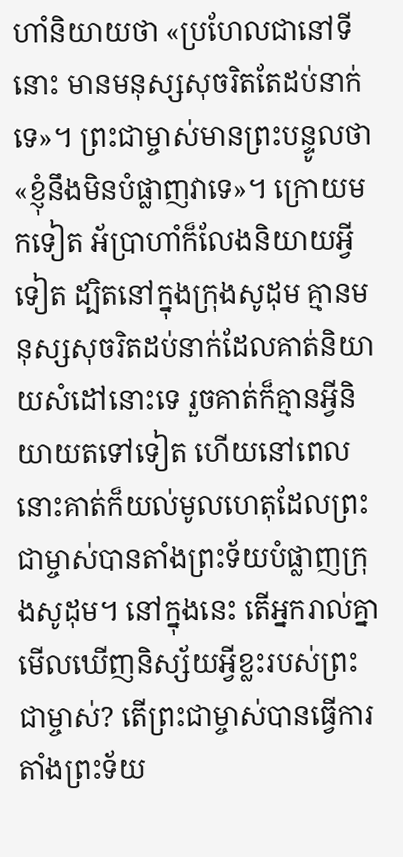ហាំនិយាយថា «ប្រហែលជានៅទីនោះ មានមនុស្សសុចរិតតែដប់នាក់ទេ»។ ព្រះជាម្ចាស់មានព្រះបន្ទូលថា «ខ្ញុំនឹងមិនបំផ្លាញវាទេ»។ ក្រោយមកទៀត អ័ប្រាហាំក៏លែងនិយាយអ្វីទៀត ដ្បិតនៅក្នុងក្រុងសូដុម គ្មានមនុស្សសុចរិតដប់នាក់ដែលគាត់និយាយសំដៅនោះទេ រួចគាត់ក៏គ្មានអ្វីនិយាយតទៅទៀត ហើយនៅពេលនោះគាត់ក៏យល់មូលហេតុដែលព្រះជាម្ចាស់បានតាំងព្រះទ័យបំផ្លាញក្រុងសូដុម។ នៅក្នុងនេះ តើអ្នករាល់គ្នាមើលឃើញនិស្ស័យអ្វីខ្លះរបស់ព្រះជាម្ចាស់? តើព្រះជាម្ចាស់បានធ្វើការតាំងព្រះទ័យ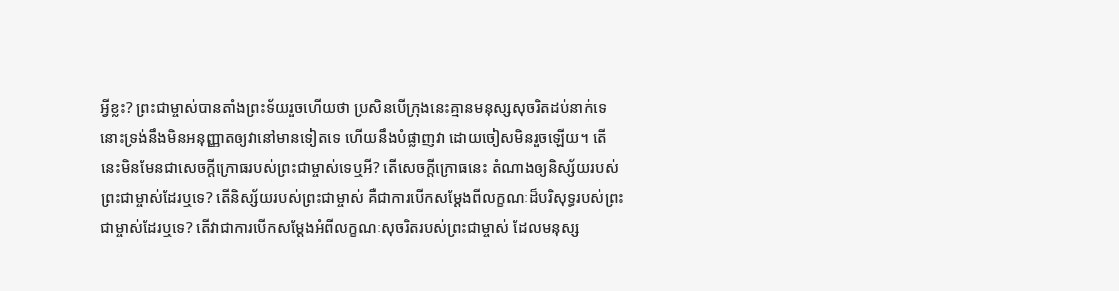អ្វីខ្លះ? ព្រះជាម្ចាស់បានតាំងព្រះទ័យរួចហើយថា ប្រសិនបើក្រុងនេះគ្មានមនុស្សសុចរិតដប់នាក់ទេ នោះទ្រង់នឹងមិនអនុញ្ញាតឲ្យវានៅមានទៀតទេ ហើយនឹងបំផ្លាញវា ដោយចៀសមិនរួចឡើយ។ តើនេះមិនមែនជាសេចក្ដីក្រោធរបស់ព្រះជាម្ចាស់ទេឬអី? តើសេចក្ដីក្រោធនេះ តំណាងឲ្យនិស្ស័យរបស់ព្រះជាម្ចាស់ដែរឬទេ? តើនិស្ស័យរបស់ព្រះជាម្ចាស់ គឺជាការបើកសម្ដែងពីលក្ខណៈដ៏បរិសុទ្ធរបស់ព្រះជាម្ចាស់ដែរឬទេ? តើវាជាការបើកសម្ដែងអំពីលក្ខណៈសុចរិតរបស់ព្រះជាម្ចាស់ ដែលមនុស្ស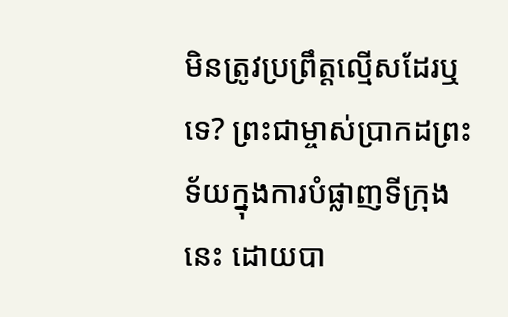មិនត្រូវប្រព្រឹត្តល្មើសដែរឬទេ? ព្រះជាម្ចាស់ប្រាកដព្រះទ័យក្នុងការបំផ្លាញទីក្រុងនេះ ដោយបា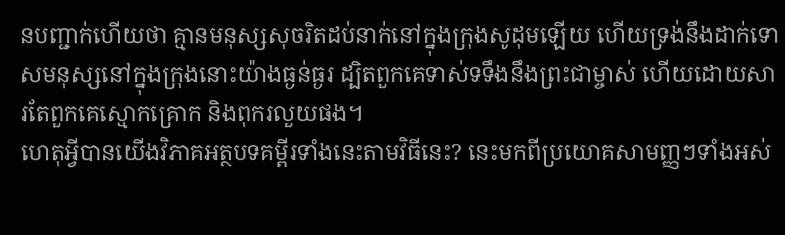នបញ្ជាក់ហើយថា គ្មានមនុស្សសុចរិតដប់នាក់នៅក្នុងក្រុងសូដុមឡើយ ហើយទ្រង់នឹងដាក់ទោសមនុស្សនៅក្នុងក្រុងនោះយ៉ាងធ្ងន់ធ្ងរ ដ្បិតពួកគេទាស់ទទឹងនឹងព្រះជាម្ចាស់ ហើយដោយសារតែពួកគេស្មោកគ្រោក និងពុករលួយផង។
ហេតុអ្វីបានយើងវិភាគអត្ថបទគម្ពីរទាំងនេះតាមវិធីនេះ? នេះមកពីប្រយោគសាមញ្ញៗទាំងអស់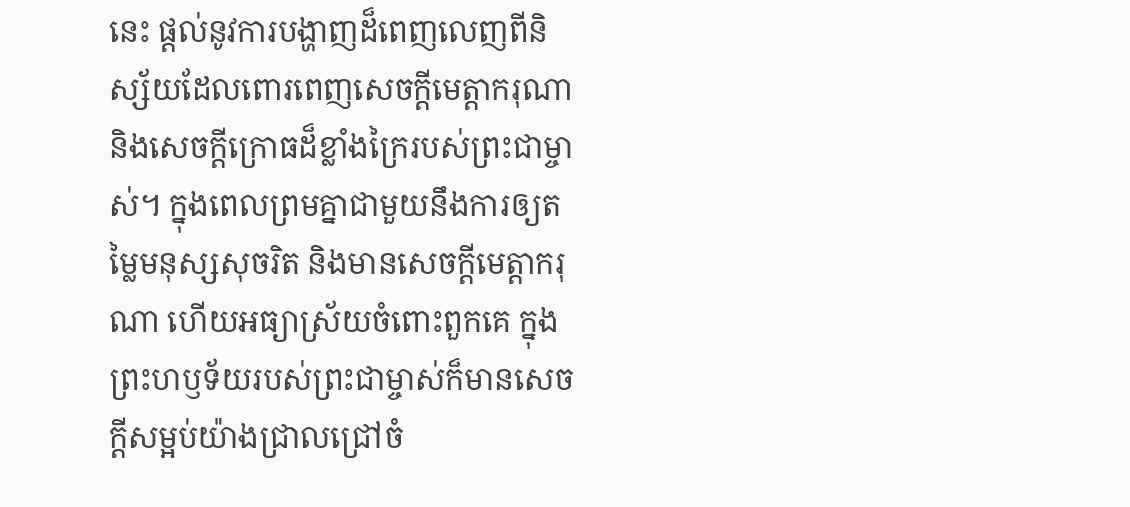នេះ ផ្ដល់នូវការបង្ហាញដ៏ពេញលេញពីនិស្ស័យដែលពោរពេញសេចក្ដីមេត្តាករុណា និងសេចក្ដីក្រោធដ៏ខ្លាំងក្រៃរបស់ព្រះជាម្ចាស់។ ក្នុងពេលព្រមគ្នាជាមួយនឹងការឲ្យតម្លៃមនុស្សសុចរិត និងមានសេចក្ដីមេត្តាករុណា ហើយអធ្យាស្រ័យចំពោះពួកគេ ក្នុងព្រះហឫទ័យរបស់ព្រះជាម្ចាស់ក៏មានសេចក្ដីសម្អប់យ៉ាងជ្រាលជ្រៅចំ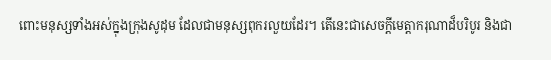ពោះមនុស្សទាំងអស់ក្នុងក្រុងសូដុម ដែលជាមនុស្សពុករលួយដែរ។ តើនេះជាសេចក្ដីមេត្តាករុណាដ៏បរិបូរ និងជា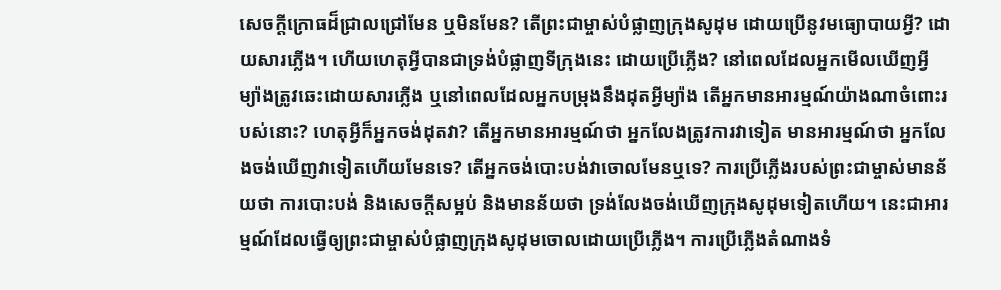សេចក្ដីក្រោធដ៏ជ្រាលជ្រៅមែន ឬមិនមែន? តើព្រះជាម្ចាស់បំផ្លាញក្រុងសូដុម ដោយប្រើនូវមធ្យោបាយអ្វី? ដោយសារភ្លើង។ ហើយហេតុអ្វីបានជាទ្រង់បំផ្លាញទីក្រុងនេះ ដោយប្រើភ្លើង? នៅពេលដែលអ្នកមើលឃើញអ្វីម្យ៉ាងត្រូវឆេះដោយសារភ្លើង ឬនៅពេលដែលអ្នកបម្រុងនឹងដុតអ្វីម្យ៉ាង តើអ្នកមានអារម្មណ៍យ៉ាងណាចំពោះរបស់នោះ? ហេតុអ្វីក៏អ្នកចង់ដុតវា? តើអ្នកមានអារម្មណ៍ថា អ្នកលែងត្រូវការវាទៀត មានអារម្មណ៍ថា អ្នកលែងចង់ឃើញវាទៀតហើយមែនទេ? តើអ្នកចង់បោះបង់វាចោលមែនឬទេ? ការប្រើភ្លើងរបស់ព្រះជាម្ចាស់មានន័យថា ការបោះបង់ និងសេចក្ដីសម្អប់ និងមានន័យថា ទ្រង់លែងចង់ឃើញក្រុងសូដុមទៀតហើយ។ នេះជាអារម្មណ៍ដែលធ្វើឲ្យព្រះជាម្ចាស់បំផ្លាញក្រុងសូដុមចោលដោយប្រើភ្លើង។ ការប្រើភ្លើងតំណាងទំ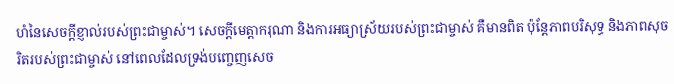ហំនៃសេចក្ដីខ្ញាល់របស់ព្រះជាម្ចាស់។ សេចក្ដីមេត្តាករុណា និងការអធ្យាស្រ័យរបស់ព្រះជាម្ចាស់ គឺមានពិត ប៉ុន្តែភាពបរិសុទ្ធ និងភាពសុចរិតរបស់ព្រះជាម្ចាស់ នៅពេលដែលទ្រង់បញ្ចេញសេច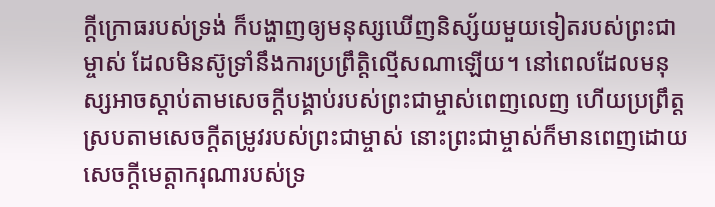ក្ដីក្រោធរបស់ទ្រង់ ក៏បង្ហាញឲ្យមនុស្សឃើញនិស្ស័យមួយទៀតរបស់ព្រះជាម្ចាស់ ដែលមិនស៊ូទ្រាំនឹងការប្រព្រឹត្តិល្មើសណាឡើយ។ នៅពេលដែលមនុស្សអាចស្ដាប់តាមសេចក្ដីបង្គាប់របស់ព្រះជាម្ចាស់ពេញលេញ ហើយប្រព្រឹត្តស្របតាមសេចក្ដីតម្រូវរបស់ព្រះជាម្ចាស់ នោះព្រះជាម្ចាស់ក៏មានពេញដោយសេចក្ដីមេត្តាករុណារបស់ទ្រ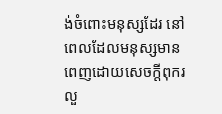ង់ចំពោះមនុស្សដែរ នៅពេលដែលមនុស្សមានពេញដោយសេចក្ដីពុករលួ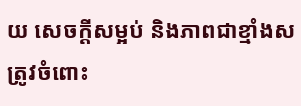យ សេចក្ដីសម្អប់ និងភាពជាខ្មាំងសត្រូវចំពោះ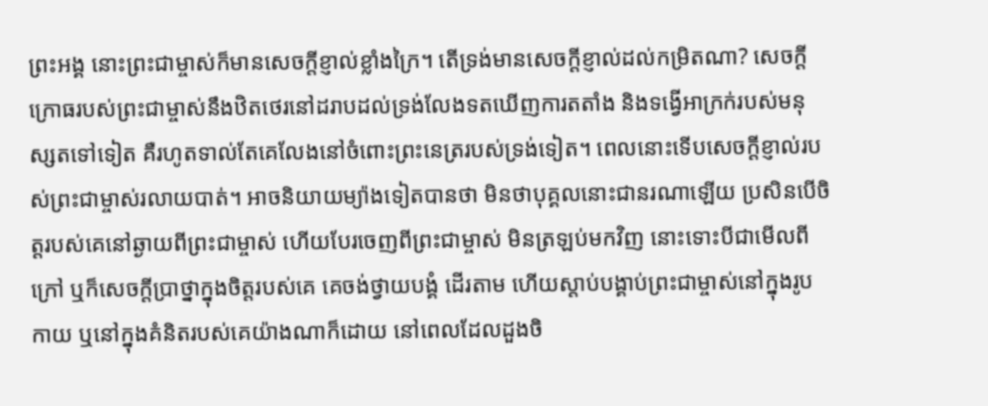ព្រះអង្គ នោះព្រះជាម្ចាស់ក៏មានសេចក្ដីខ្ញាល់ខ្លាំងក្រៃ។ តើទ្រង់មានសេចក្ដីខ្ញាល់ដល់កម្រិតណា? សេចក្ដីក្រោធរបស់ព្រះជាម្ចាស់នឹងឋិតថេរនៅដរាបដល់ទ្រង់លែងទតឃើញការតតាំង និងទង្វើអាក្រក់របស់មនុស្សតទៅទៀត គឺរហូតទាល់តែគេលែងនៅចំពោះព្រះនេត្ររបស់ទ្រង់ទៀត។ ពេលនោះទើបសេចក្ដីខ្ញាល់របស់ព្រះជាម្ចាស់រលាយបាត់។ អាចនិយាយម្យ៉ាងទៀតបានថា មិនថាបុគ្គលនោះជានរណាឡើយ ប្រសិនបើចិត្តរបស់គេនៅឆ្ងាយពីព្រះជាម្ចាស់ ហើយបែរចេញពីព្រះជាម្ចាស់ មិនត្រឡប់មកវិញ នោះទោះបីជាមើលពីក្រៅ ឬក៏សេចក្ដីប្រាថ្នាក្នុងចិត្តរបស់គេ គេចង់ថ្វាយបង្គំ ដើរតាម ហើយស្ដាប់បង្គាប់ព្រះជាម្ចាស់នៅក្នុងរូបកាយ ឬនៅក្នុងគំនិតរបស់គេយ៉ាងណាក៏ដោយ នៅពេលដែលដួងចិ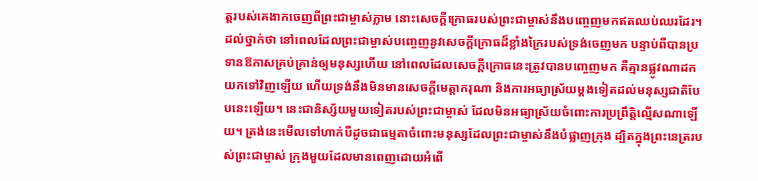ត្ដរបស់គេងាកចេញពីព្រះជាម្ចាស់ភ្លាម នោះសេចក្ដីក្រោធរបស់ព្រះជាម្ចាស់នឹងបញ្ចេញមកឥតឈប់ឈរដែរ។ ដល់ថ្នាក់ថា នៅពេលដែលព្រះជាម្ចាស់បញ្ចេញនូវសេចក្ដីក្រោធដ៏ខ្លាំងក្រៃរបស់ទ្រង់ចេញមក បន្ទាប់ពីបានប្រទានឱកាសគ្រប់គ្រាន់ឲ្យមនុស្សហើយ នៅពេលដែលសេចក្ដីក្រោធនេះត្រូវបានបញ្ចេញមក គឺគ្មានផ្លូវណាដកយកទៅវិញឡើយ ហើយទ្រង់នឹងមិនមានសេចក្ដីមេត្តាករុណា និងការអធ្យាស្រ័យម្ដងទៀតដល់មនុស្សជាតិបែបនេះឡើយ។ នេះជានិស្ស័យមួយទៀតរបស់ព្រះជាម្ចាស់ ដែលមិនអធ្យាស្រ័យចំពោះការប្រព្រឹត្តិល្មើសណាឡើយ។ ត្រង់នេះមើលទៅហាក់បីដូចជាធម្មតាចំពោះមនុស្សដែលព្រះជាម្ចាស់នឹងបំផ្លាញក្រុង ដ្បិតក្នុងព្រះនេត្ររបស់ព្រះជាម្ចាស់ ក្រុងមួយដែលមានពេញដោយអំពើ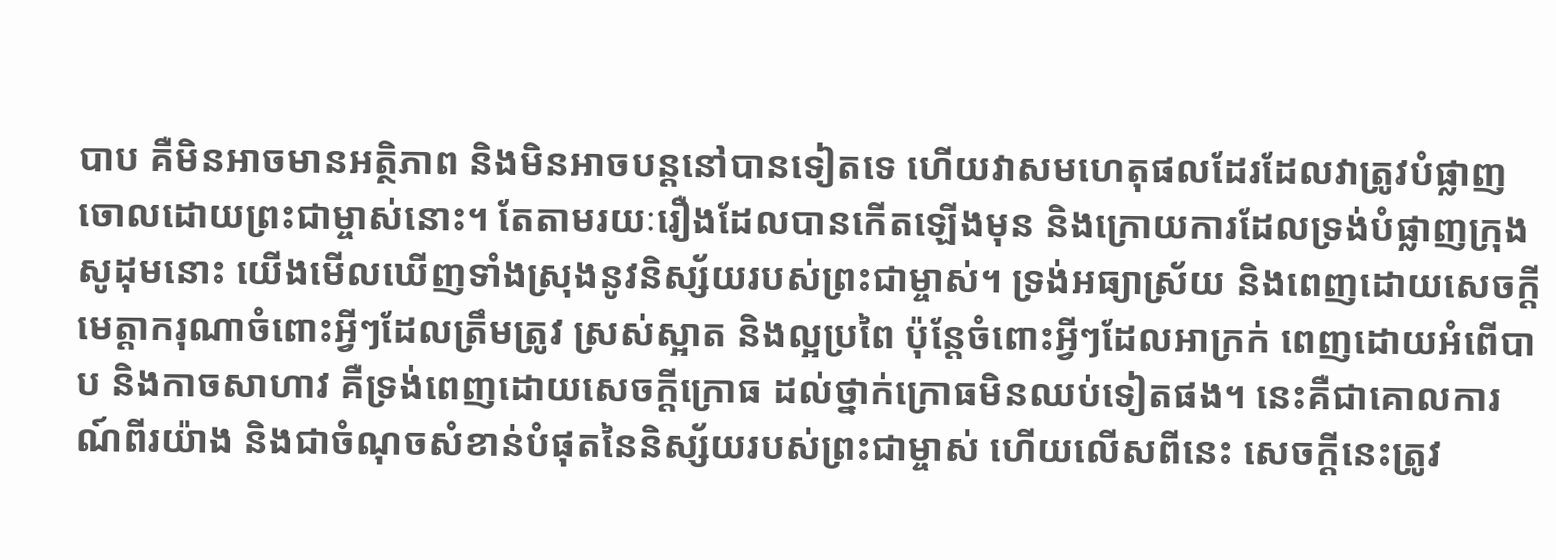បាប គឺមិនអាចមានអត្ថិភាព និងមិនអាចបន្តនៅបានទៀតទេ ហើយវាសមហេតុផលដែរដែលវាត្រូវបំផ្លាញចោលដោយព្រះជាម្ចាស់នោះ។ តែតាមរយៈរឿងដែលបានកើតឡើងមុន និងក្រោយការដែលទ្រង់បំផ្លាញក្រុងសូដុមនោះ យើងមើលឃើញទាំងស្រុងនូវនិស្ស័យរបស់ព្រះជាម្ចាស់។ ទ្រង់អធ្យាស្រ័យ និងពេញដោយសេចក្ដីមេត្តាករុណាចំពោះអ្វីៗដែលត្រឹមត្រូវ ស្រស់ស្អាត និងល្អប្រពៃ ប៉ុន្ដែចំពោះអ្វីៗដែលអាក្រក់ ពេញដោយអំពើបាប និងកាចសាហាវ គឺទ្រង់ពេញដោយសេចក្ដីក្រោធ ដល់ថ្នាក់ក្រោធមិនឈប់ទៀតផង។ នេះគឺជាគោលការណ៍ពីរយ៉ាង និងជាចំណុចសំខាន់បំផុតនៃនិស្ស័យរបស់ព្រះជាម្ចាស់ ហើយលើសពីនេះ សេចក្ដីនេះត្រូវ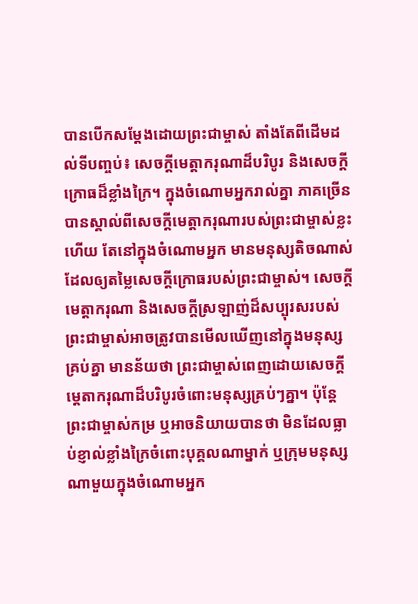បានបើកសម្ដែងដោយព្រះជាម្ចាស់ តាំងតែពីដើមដល់ទីបញ្ចប់៖ សេចក្ដីមេត្តាករុណាដ៏បរិបូរ និងសេចក្ដីក្រោធដ៏ខ្លាំងក្រៃ។ ក្នុងចំណោមអ្នករាល់គ្នា ភាគច្រើនបានស្គាល់ពីសេចក្ដីមេត្តាករុណារបស់ព្រះជាម្ចាស់ខ្លះហើយ តែនៅក្នុងចំណោមអ្នក មានមនុស្សតិចណាស់ដែលឲ្យតម្លៃសេចក្ដីក្រោធរបស់ព្រះជាម្ចាស់។ សេចក្ដីមេត្តាករុណា និងសេចក្ដីស្រឡាញ់ដ៏សប្បុរសរបស់ព្រះជាម្ចាស់អាចត្រូវបានមើលឃើញនៅក្នុងមនុស្សគ្រប់គ្នា មានន័យថា ព្រះជាម្ចាស់ពេញដោយសេចក្ដីមេ្តតាករុណាដ៏បរិបូរចំពោះមនុស្សគ្រប់ៗគ្នា។ ប៉ុន្តែ ព្រះជាម្ចាស់កម្រ ឬអាចនិយាយបានថា មិនដែលធ្លាប់ខ្ញាល់ខ្លាំងក្រៃចំពោះបុគ្គលណាម្នាក់ ឬក្រុមមនុស្សណាមួយក្នុងចំណោមអ្នក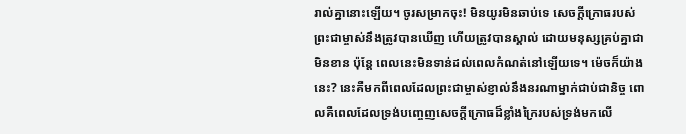រាល់គ្នានោះឡើយ។ ចូរសម្រាកចុះ! មិនយូរមិនឆាប់ទេ សេចក្ដីក្រោធរបស់ព្រះជាម្ចាស់នឹងត្រូវបានឃើញ ហើយត្រូវបានស្គាល់ ដោយមនុស្សគ្រប់គ្នាជាមិនខាន ប៉ុន្តែ ពេលនេះមិនទាន់ដល់ពេលកំណត់នៅឡើយទេ។ ម៉េចក៏យ៉ាងនេះ? នេះគឺមកពីពេលដែលព្រះជាម្ចាស់ខ្ញាល់នឹងនរណាម្នាក់ជាប់ជានិច្ច ពោលគឺពេលដែលទ្រង់បញ្ចេញសេចក្ដីក្រោធដ៏ខ្លាំងក្រៃរបស់ទ្រង់មកលើ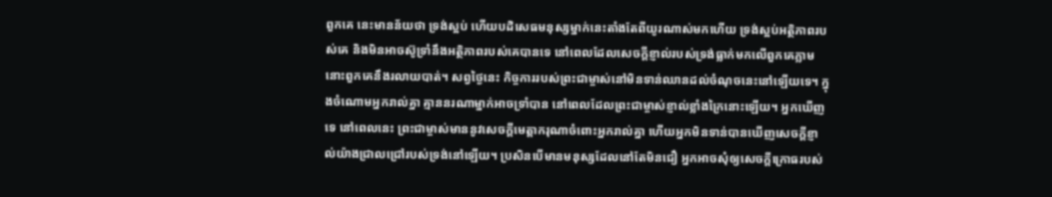ពួកគេ នេះមានន័យថា ទ្រង់ស្អប់ ហើយបដិសេធមនុស្សម្នាក់នេះតាំងតែពីយូរណាស់មកហើយ ទ្រង់ស្អប់អត្ថិភាពរបស់គេ និងមិនអាចស៊ូទ្រាំនឹងអត្ថិភាពរបស់គេបានទេ នៅពេលដែលសេចក្ដីខ្ញាល់របស់ទ្រង់ធ្លាក់មកលើពួកគេភ្លាម នោះពួកគេនឹងរលាយបាត់។ សព្វថ្ងៃនេះ កិច្ចការរបស់ព្រះជាម្ចាស់នៅមិនទាន់ឈានដល់ចំណុចនេះនៅឡើយទេ។ ក្នុងចំណោមអ្នករាល់គ្នា គ្មាននរណាម្នាក់អាចទ្រាំបាន នៅពេលដែលព្រះជាម្ចាស់ខ្ញាល់ខ្លាំងក្រៃនោះឡើយ។ អ្នកឃើញទេ នៅពេលនេះ ព្រះជាម្ចាស់មាននូវសេចក្ដីមេត្ដាករុណាចំពោះអ្នករាល់គ្នា ហើយអ្នកមិនទាន់បានឃើញសេចក្ដីខ្ញាល់យ៉ាងជ្រាលជ្រៅរបស់ទ្រង់នៅឡើយ។ ប្រសិនបើមានមនុស្សដែលនៅតែមិនជឿ អ្នកអាចសុំឲ្យសេចក្ដីក្រោធរបស់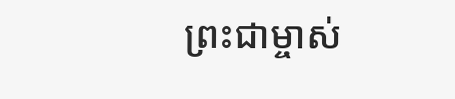ព្រះជាម្ចាស់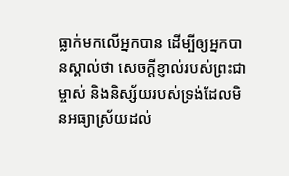ធ្លាក់មកលើអ្នកបាន ដើម្បីឲ្យអ្នកបានស្គាល់ថា សេចក្ដីខ្ញាល់របស់ព្រះជាម្ចាស់ និងនិស្ស័យរបស់ទ្រង់ដែលមិនអធ្យាស្រ័យដល់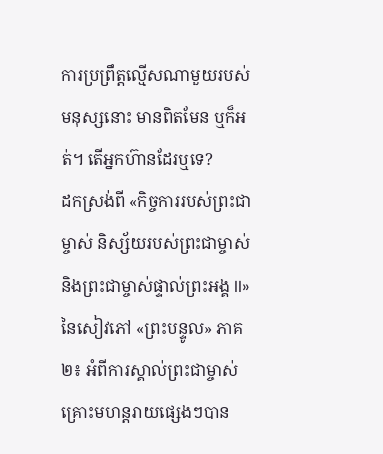ការប្រព្រឹត្តល្មើសណាមួយរបស់មនុស្សនោះ មានពិតមែន ឬក៏អត់។ តើអ្នកហ៊ានដែរឬទេ?
ដកស្រង់ពី «កិច្ចការរបស់ព្រះជាម្ចាស់ និស្ស័យរបស់ព្រះជាម្ចាស់ និងព្រះជាម្ចាស់ផ្ទាល់ព្រះអង្គ II» នៃសៀវភៅ «ព្រះបន្ទូល» ភាគ២៖ អំពីការស្គាល់ព្រះជាម្ចាស់
គ្រោះមហន្តរាយផ្សេងៗបាន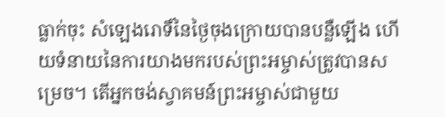ធ្លាក់ចុះ សំឡេងរោទិ៍នៃថ្ងៃចុងក្រោយបានបន្លឺឡើង ហើយទំនាយនៃការយាងមករបស់ព្រះអម្ចាស់ត្រូវបានសម្រេច។ តើអ្នកចង់ស្វាគមន៍ព្រះអម្ចាស់ជាមួយ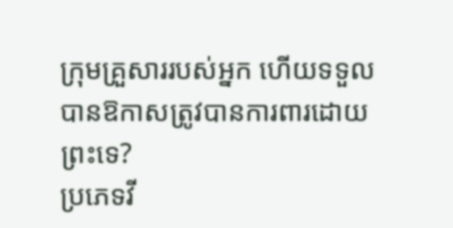ក្រុមគ្រួសាររបស់អ្នក ហើយទទួលបានឱកាសត្រូវបានការពារដោយព្រះទេ?
ប្រភេទវី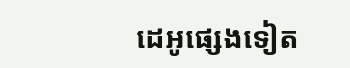ដេអូផ្សេងទៀត